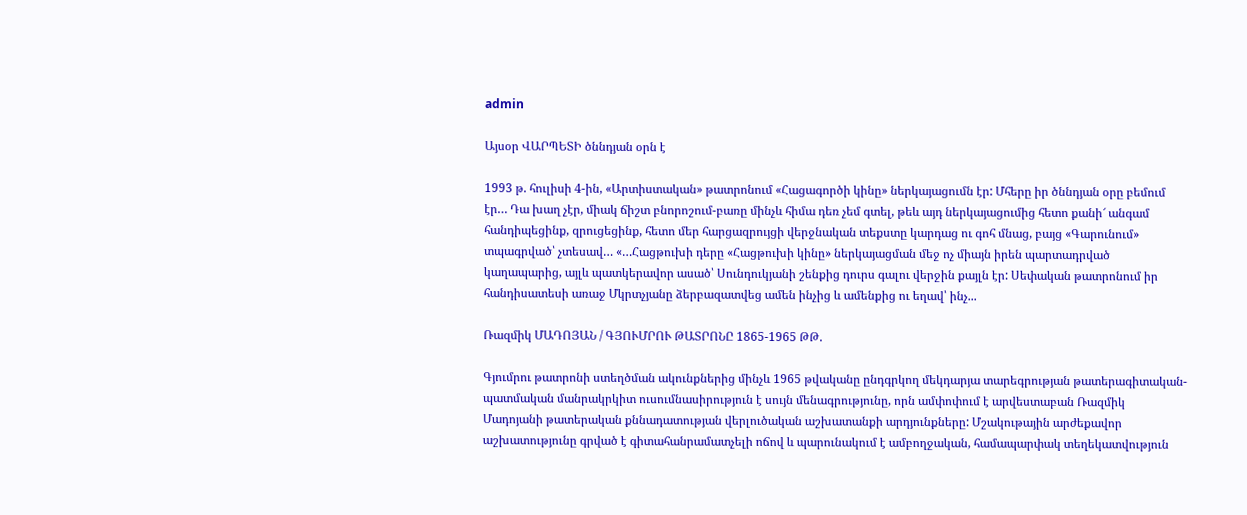admin

Այսօր ՎԱՐՊԵՏԻ ծննդյան օրն է

1993 թ. հուլիսի 4-ին, «Արտիստական» թատրոնում «Հացագործի կինը» ներկայացումն էր: Մհերը իր ծննդյան օրը բեմում էր… Դա խաղ չէր, միակ ճիշտ բնորոշում-բառը մինչև հիմա դեռ չեմ գտել, թեև այդ ներկայացումից հետո քանի՜ անգամ հանդիպեցինք, զրուցեցինք, հետո մեր հարցազրույցի վերջնական տեքստը կարդաց ու գոհ մնաց, բայց «Գարունում» տպագրված՝ չտեսավ… «…Հացթուխի դերը «Հացթուխի կինը» ներկայացման մեջ ոչ միայն իրեն պարտադրված կաղապարից, այլև պատկերավոր ասած՝ Սունդուկյանի շենքից դուրս գալու վերջին քայլն էր: Սեփական թատրոնում իր հանդիսատեսի առաջ Մկրտչյանը ձերբազատվեց ամեն ինչից և ամենքից ու եղավ՝ ինչ...

Ռազմիկ ՄԱԴՈՅԱՆ / ԳՅՈՒՄՐՈՒ ԹԱՏՐՈՆԸ 1865-1965 ԹԹ.

Գյումրու թատրոնի ստեղծման ակունքներից մինչև 1965 թվականը ընդգրկող մեկդարյա տարեգրության թատերագիտական-պատմական մանրակրկիտ ուսումնասիրություն է սույն մենագրությունը, որն ամփոփում է արվեստաբան Ռազմիկ Մադոյանի թատերական քննադատության վերլուծական աշխատանքի արդյունքները: Մշակութային արժեքավոր աշխատությունը գրված է գիտահանրամատչելի ոճով և պարունակում է ամբողջական, համապարփակ տեղեկատվություն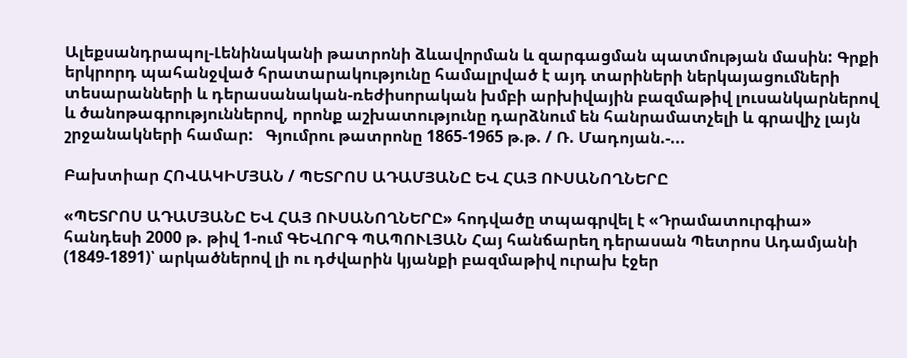Ալեքսանդրապոլ-Լենինականի թատրոնի ձևավորման և զարգացման պատմության մասին: Գրքի երկրորդ պահանջված հրատարակությունը համալրված է այդ տարիների ներկայացումների տեսարանների և դերասանական-ռեժիսորական խմբի արխիվային բազմաթիվ լուսանկարներով և ծանոթագրություններով, որոնք աշխատությունը դարձնում են հանրամատչելի և գրավիչ լայն շրջանակների համար:   Գյումրու թատրոնը 1865-1965 թ.թ. / Ռ. Մադոյան.-...

Բախտիար ՀՈՎԱԿԻՄՅԱՆ / ՊԵՏՐՈՍ ԱԴԱՄՅԱՆԸ ԵՎ ՀԱՅ ՈՒՍԱՆՈՂՆԵՐԸ

«ՊԵՏՐՈՍ ԱԴԱՄՅԱՆԸ ԵՎ ՀԱՅ ՈՒՍԱՆՈՂՆԵՐԸ» հոդվածը տպագրվել է «Դրամատուրգիա» հանդեսի 2000 թ. թիվ 1-ում ԳԵՎՈՐԳ ՊԱՊՈՒԼՅԱՆ Հայ հանճարեղ դերասան Պետրոս Ադամյանի (1849-1891)՝ արկածներով լի ու դժվարին կյանքի բազմաթիվ ուրախ էջեր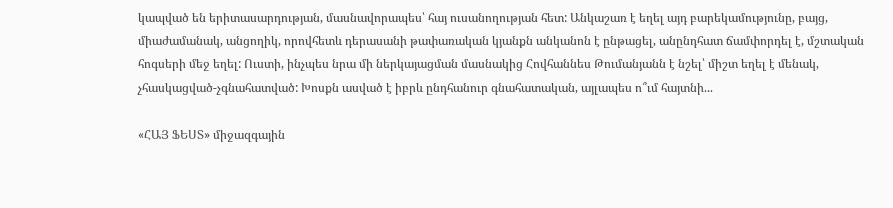կապված են երիտասարդության, մասնավորապես՝ հայ ուսանողության հետ: Անկաշառ է եղել այդ բարեկամությունը, բայց, միաժամանակ, անցողիկ, որովհետև դերասանի թափառական կյանքն անկանոն է ընթացել, անընդհատ ճամփորդել է, մշտական հոգսերի մեջ եղել: Ուստի, ինչպես նրա մի ներկայացման մասնակից Հովհաննես Թումանյանն է նշել՝ միշտ եղել է մենակ, չհասկացված-չգնահատված: Խոսքն ասված է իբրև ընդհանուր գնահատական, այլապես ո՞ւմ հայտնի...

«ՀԱՅ ՖԵՍՏ» միջազգային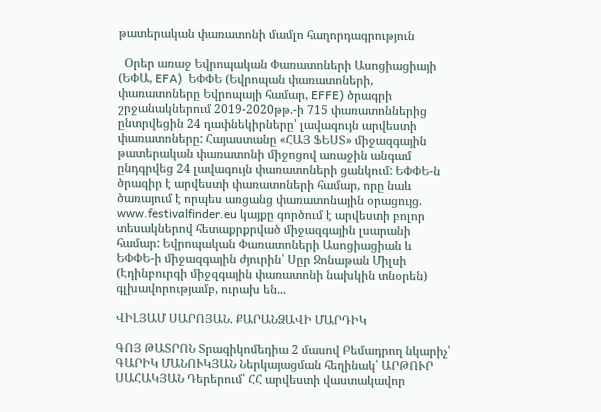թատերական փառատոնի մամլո հաղորդագրություն

  Օրեր առաջ Եվրոպական Փառատոների Ասոցիացիայի (ԵՓԱ, EFA)  ԵՓՓԵ (Եվրոպան փառատոների, փառատոները Եվրոպայի համար, EFFE) ծրագրի շրջանակներում 2019-2020թթ.-ի 715 փառատոններից ընտրվեցին 24 դափնեկիրները՝ լավագույն արվեստի փառատոները: Հայաստանը «ՀԱՅ ՖԵՍՏ» միջազգային թատերական փառատոնի միջոցով առաջին անգամ ընդգրվեց 24 լավագույն փառատոների ցանկում: ԵՓՓԵ-ն  ծրագիր է արվեստի փառատոների համար, որը նաև ծառայում է որպես առցանց փառատոնային օրացույց. www.festivalfinder.eu կայքը գործում է արվեստի բոլոր տեսակներով հետաքրքրված միջազգային լսարանի համար: Եվրոպական Փառատոների Ասոցիացիան և ԵՓՓԵ-ի միջազգային ժյուրին՝ Սըր Ջոնաթան Միլսի (Էդինբուրգի միջզգային փառատոնի նախկին տնօրեն) գլխավորությամբ, ուրախ են...

ՎԻԼՅԱՄ ՍԱՐՈՅԱՆ. ՔԱՐԱՆՁԱՎԻ ՄԱՐԴԻԿ

ԳՈՅ ԹԱՏՐՈՆ Տրագիկոմեդիա 2 մասով Բեմադրող նկարիչ՝ ԳԱՐԻԿ ՄԱՆՈՒԿՅԱՆ Ներկայացման հեղինակ՝ ԱՐԹՈՒՐ ՍԱՀԱԿՅԱՆ Դերերում՝ ՀՀ արվեստի վաստակավոր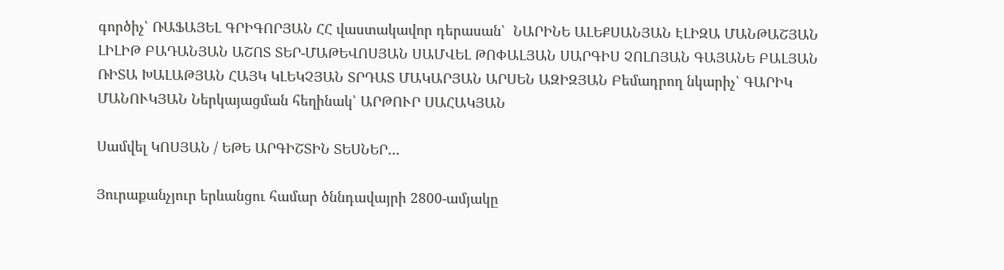գործիչ՝ ՌԱՖԱՅԵԼ ԳՐԻԳՈՐՅԱՆ ՀՀ վաստակավոր դերասան՝  ՆԱՐԻՆԵ ԱԼԵՔՍԱՆՅԱՆ ԷԼԻԶԱ ՄԱՆԹԱՇՅԱՆ ԼԻԼԻԹ ԲԱԴԱՆՅԱՆ ԱՇՈՏ ՏԵՐ-ՄԱԹԵՎՈՍՅԱՆ ՍԱՄՎԵԼ ԹՈՓԱԼՅԱՆ ՍԱՐԳԻՍ ՉՈԼՈՅԱՆ ԳԱՅԱՆԵ ԲԱԼՅԱՆ ՌԻՏԱ ԽԱԼԱԹՅԱՆ ՀԱՅԿ ԿԼԵԿՉՅԱՆ ՏՐԴԱՏ ՄԱԿԱՐՅԱՆ ԱՐՍԵՆ ԱԶԻԶՅԱՆ Բեմադրող նկարիչ՝ ԳԱՐԻԿ ՄԱՆՈՒԿՅԱՆ Ներկայացման հեղինակ՝ ԱՐԹՈՒՐ ՍԱՀԱԿՅԱՆ

Սամվել ԿՈՍՅԱՆ / ԵԹԵ ԱՐԳԻՇՏԻՆ ՏԵՍՆԵՐ…

Յուրաքանչյուր երևանցու համար ծննդավայրի 2800-ամյակը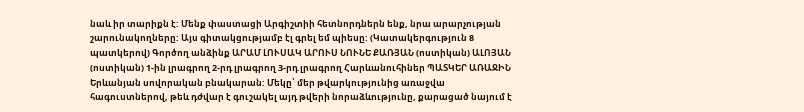նաև իր տարիքն է: Մենք փաստացի Արգիշտիի հետնորդներն ենք, նրա արարչության շարունակողները: Այս գիտակցությամբ էլ գրել եմ պիեսը: (Կատակերգություն 8 պատկերով) Գործող անձինք ԱՐԱՄ ԼՈՒՍԱԿ ԱՐՈՒՍ ՆՈՒՆԵ ՔԱՌՅԱՆ (ոստիկան) ԱԼՈՅԱՆ (ոստիկան) 1-ին լրագրող 2-րդ լրագրող 3-րդ լրագրող Հարևանուհիներ ՊԱՏԿԵՐ ԱՌԱՋԻՆ Երևանյան սովորական բնակարան: Մեկը՝ մեր թվարկությունից առաջվա հագուստներով, թեև դժվար է գուշակել այդ թվերի նորաձևությունը, քարացած նայում է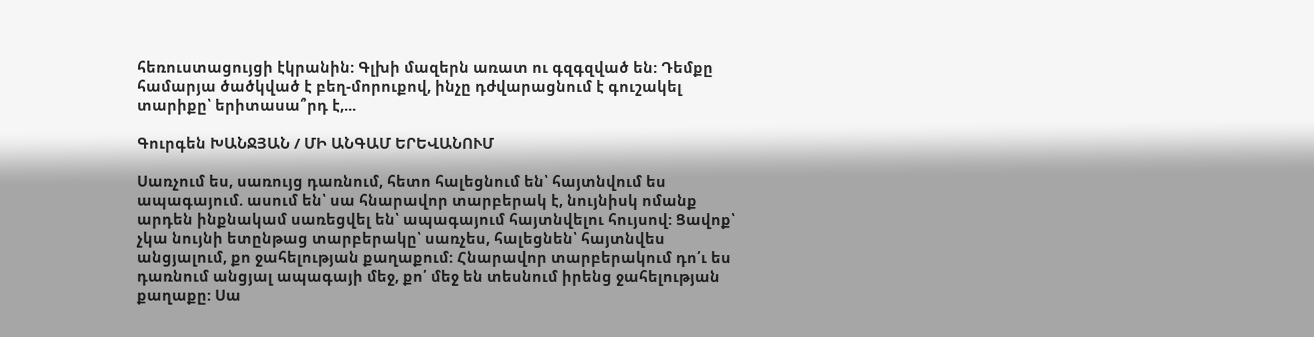հեռուստացույցի էկրանին: Գլխի մազերն առատ ու գզգզված են: Դեմքը համարյա ծածկված է բեղ-մորուքով, ինչը դժվարացնում է գուշակել տարիքը՝ երիտասա՞րդ է,...

Գուրգեն ԽԱՆՋՅԱՆ / ՄԻ ԱՆԳԱՄ ԵՐԵՎԱՆՈՒՄ

Սառչում ես, սառույց դառնում, հետո հալեցնում են՝ հայտնվում ես ապագայում. ասում են՝ սա հնարավոր տարբերակ է, նույնիսկ ոմանք արդեն ինքնակամ սառեցվել են՝ ապագայում հայտնվելու հույսով: Ցավոք՝ չկա նույնի ետընթաց տարբերակը՝ սառչես, հալեցնեն՝ հայտնվես անցյալում, քո ջահելության քաղաքում: Հնարավոր տարբերակում դո՛ւ ես դառնում անցյալ ապագայի մեջ, քո՛ մեջ են տեսնում իրենց ջահելության քաղաքը: Սա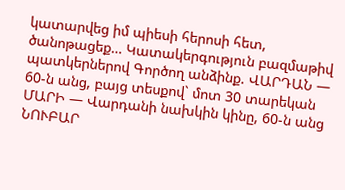կատարվեց իմ պիեսի հերոսի հետ, ծանոթացեք… Կատակերգություն բազմաթիվ պատկերներով Գործող անձինք. ՎԱՐԴԱՆ — 60-ն անց, բայց տեսքով` մոտ 30 տարեկան ՄԱՐԻ — Վարդանի նախկին կինը, 60-ն անց ՆՈՒԲԱՐ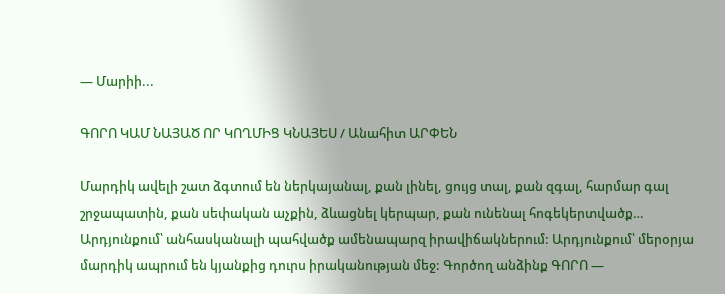— Մարիի...

ԳՈՐՈ ԿԱՄ ՆԱՅԱԾ ՈՐ ԿՈՂՄԻՑ ԿՆԱՅԵՍ / Անահիտ ԱՐՓԵՆ

Մարդիկ ավելի շատ ձգտում են ներկայանալ, քան լինել, ցույց տալ, քան զգալ, հարմար գալ շրջապատին, քան սեփական աչքին, ձևացնել կերպար, քան ունենալ հոգեկերտվածք… Արդյունքում՝ անհասկանալի պահվածք ամենապարզ իրավիճակներում: Արդյունքում՝ մերօրյա մարդիկ ապրում են կյանքից դուրս իրականության մեջ: Գործող անձինք ԳՈՐՈ —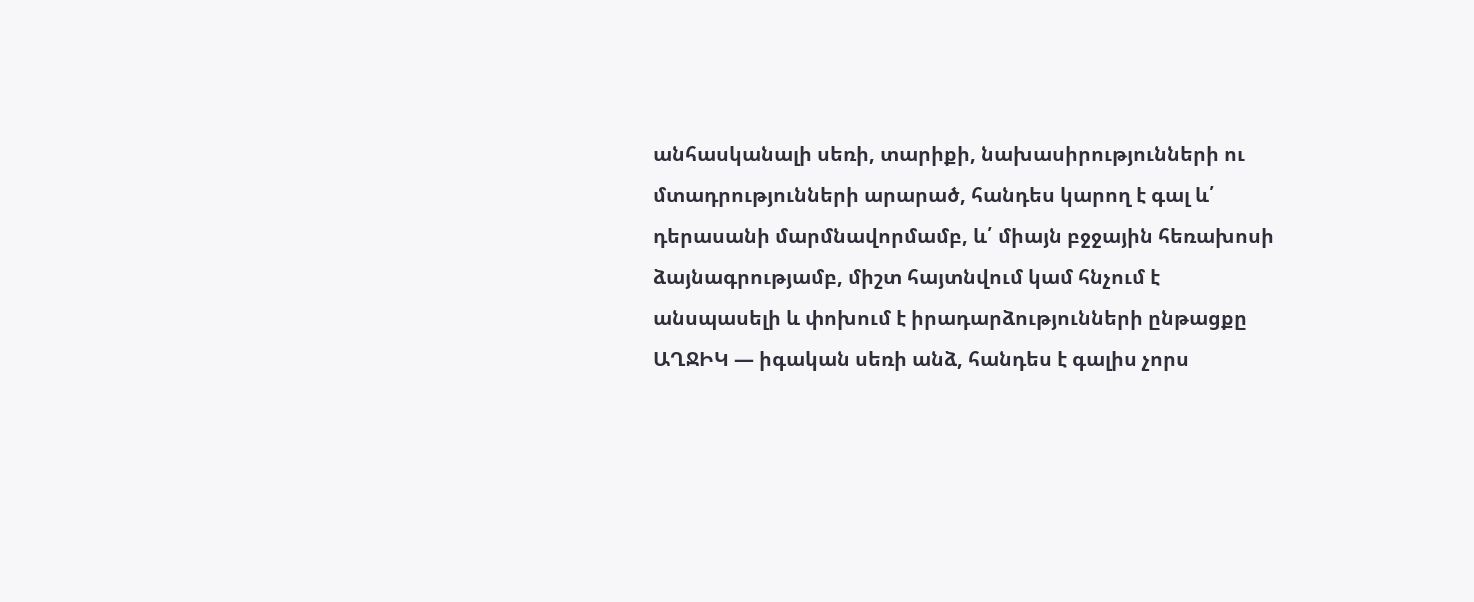անհասկանալի սեռի, տարիքի, նախասիրությունների ու մտադրությունների արարած, հանդես կարող է գալ և՛ դերասանի մարմնավորմամբ, և՛ միայն բջջային հեռախոսի ձայնագրությամբ, միշտ հայտնվում կամ հնչում է անսպասելի և փոխում է իրադարձությունների ընթացքը ԱՂՋԻԿ — իգական սեռի անձ, հանդես է գալիս չորս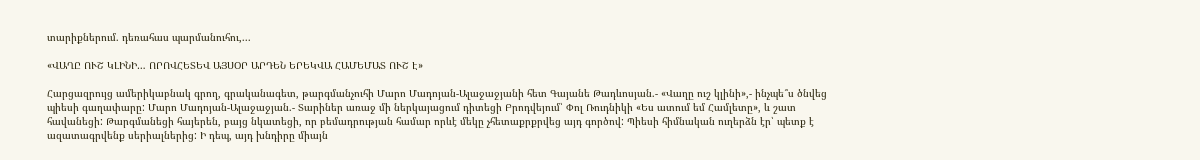տարիքներում. դեռահաս պարմանուհու,...

«ՎԱՂԸ ՈՒՇ ԿԼԻՆԻ… ՈՐՈՎՀԵՏԵՎ ԱՅՍՕՐ ԱՐԴԵՆ ԵՐԵԿՎԱ ՀԱՄԵՄԱՏ ՈՒՇ Է»

Հարցազրույց ամերիկաբնակ գրող, գրականագետ, թարգմանչուհի Մարո Մադոյան-Ալաջաջյանի հետ Գայանե Թադևոսյան.- «Վաղը ուշ կլինի»,- ինչպե՞ս ծնվեց պիեսի գաղափարը: Մարո Մադոյան-Ալաջաջյան.- Տարիներ առաջ մի ներկայացում դիտեցի Բրոդվեյում՝ Փոլ Ռուդնիկի «Ես ատում եմ Համլետը», և շատ հավանեցի: Թարգմանեցի հայերեն, բայց նկատեցի, որ բեմադրության համար որևէ մեկը չհետաքրքրվեց այդ գործով: Պիեսի հիմնական ուղերձն էր՝ պետք է ազատագրվենք սերիալներից: Ի դեպ, այդ խնդիրը միայն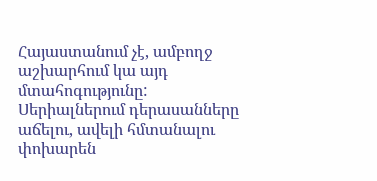Հայաստանում չէ, ամբողջ աշխարհում կա այդ մտահոգությունը: Սերիալներում դերասանները աճելու, ավելի հմտանալու փոխարեն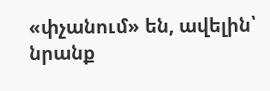«փչանում» են, ավելին՝ նրանք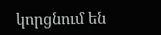կորցնում են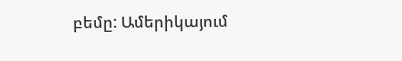բեմը: Ամերիկայում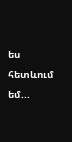ես հետևում եմ...